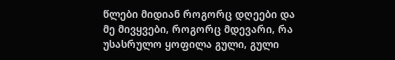წლები მიდიან როგორც დღეები და მე მივყვები, როგორც მდევარი, რა უსასრულო ყოფილა გული, გული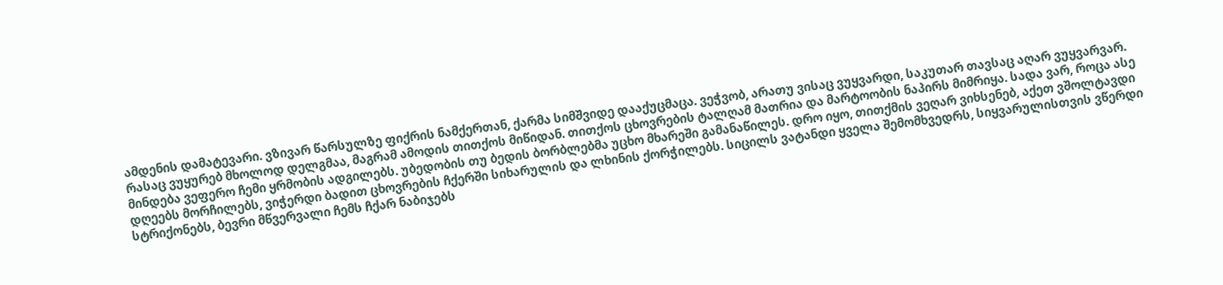ამდენის დამატევარი. ვზივარ წარსულზე ფიქრის ნამქერთან, ქარმა სიმშვიდე დააქუცმაცა. ვეჭვობ, არათუ ვისაც ვუყვარდი, საკუთარ თავსაც აღარ ვუყვარვარ. რასაც ვუყურებ მხოლოდ დელგმაა, მაგრამ ამოდის თითქოს მიწიდან. თითქოს ცხოვრების ტალღამ მათრია და მარტოობის ნაპირს მიმრიყა. სადა ვარ, როცა ასე მინდება ვეფერო ჩემი ყრმობის ადგილებს. უბედობის თუ ბედის ბორბლებმა უცხო მხარეში გამანაწილეს. დრო იყო, თითქმის ვეღარ ვიხსენებ, აქეთ ვშოლტავდი დღეებს მორჩილებს, ვიჭერდი ბადით ცხოვრების ჩქერში სიხარულის და ლხინის ქორჭილებს. სიცილს ვატანდი ყველა შემომხვედრს, სიყვარულისთვის ვწერდი სტრიქონებს, ბევრი მწვერვალი ჩემს ჩქარ ნაბიჯებს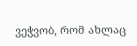ვეჭვობ, რომ ახლაც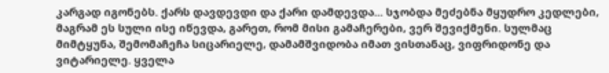კარგად იგონებს. ქარს დავდევდი და ქარი დამდევდა... სჯობდა მეძებნა მყუდრო კედლები, მაგრამ ეს სული ისე იწევდა, გარეთ, რომ მისი გამაჩერები, ვერ შევიქმენი. სულმაც მიმტყუნა, შემომაჩეჩა სიცარიელე, დამამშვიდობა იმათ ვისთანაც, ვიფრიდონე და ვიტარიელე. ყველა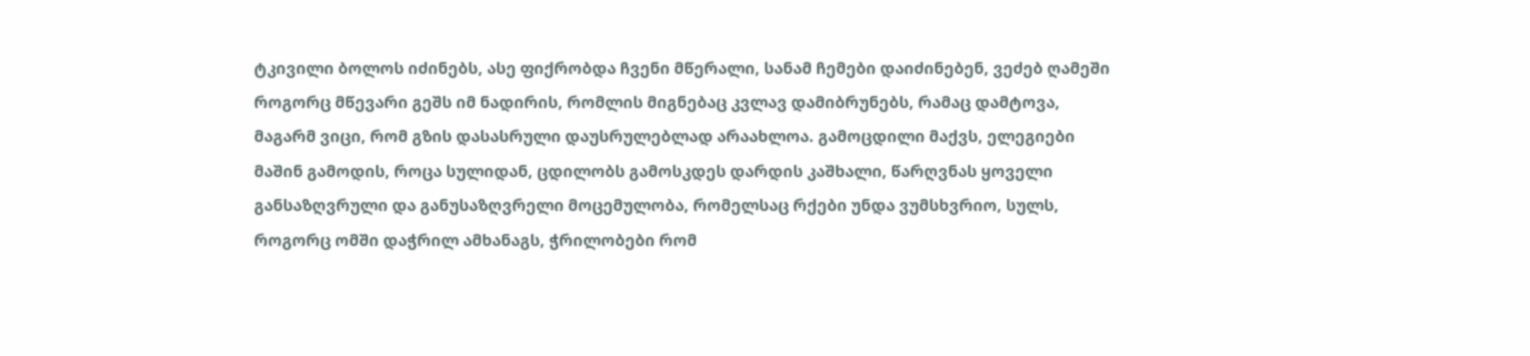ტკივილი ბოლოს იძინებს, ასე ფიქრობდა ჩვენი მწერალი, სანამ ჩემები დაიძინებენ, ვეძებ ღამეში როგორც მწევარი გეშს იმ ნადირის, რომლის მიგნებაც კვლავ დამიბრუნებს, რამაც დამტოვა, მაგარმ ვიცი, რომ გზის დასასრული დაუსრულებლად არაახლოა. გამოცდილი მაქვს, ელეგიები მაშინ გამოდის, როცა სულიდან, ცდილობს გამოსკდეს დარდის კაშხალი, წარღვნას ყოველი განსაზღვრული და განუსაზღვრელი მოცემულობა, რომელსაც რქები უნდა ვუმსხვრიო, სულს, როგორც ომში დაჭრილ ამხანაგს, ჭრილობები რომ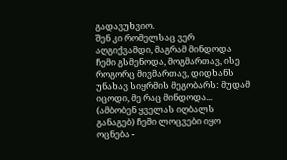გადავუხვიო.
შენ კი რომელსაც ვერ აღგიქვამდი, მაგრამ მინდოდა ჩემი გსმენოდა, მოგმართავ, ისე როგორც მივმართავ, დიდხანს უნახავ სიყრმის მეგობარს: მუდამ იცოდი, მე რაც მინდოდა... (ამბობენ ყველას იღბალს განაგებ) ჩემი ლოცვები იყო ოცნება -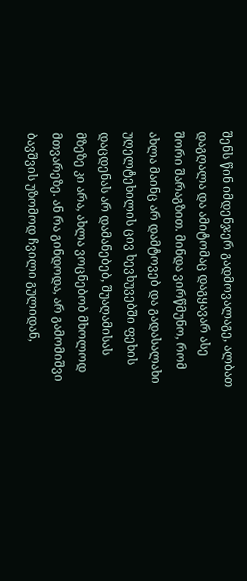შენს წინ იმდენჯერ გადმოვალაგე, ალბათ დაგღალა და ამიტომაც დაგყავარ ასე შორი შარაგზით. მინდა ვირწმუნო, რომ ახლა მაინც არ დამტოვებ და გადასალახი უღელტეხილის ცივ ხევხუვებში ფეხის დაცდენას არ დამანებებ, შუაღამისას მზეზე კი არა, ახლა ვოცნებობ მხოლოდ მთვარეზე. ან რა გინდოდა, არ გამომიშვი ბავშვის უზომოდ ჩვილი გულიდან,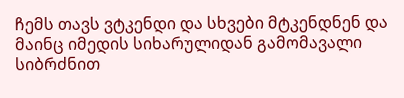ჩემს თავს ვტკენდი და სხვები მტკენდნენ და მაინც იმედის სიხარულიდან გამომავალი სიბრძნით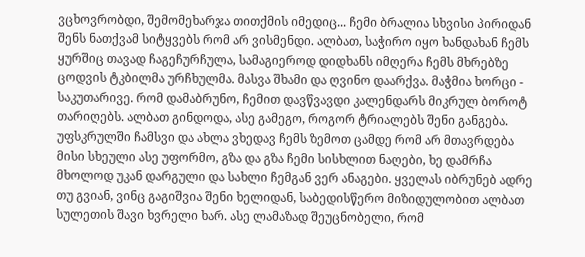ვცხოვრობდი, შემომეხარჯა თითქმის იმედიც... ჩემი ბრალია სხვისი პირიდან შენს ნათქვამ სიტყვებს რომ არ ვისმენდი. ალბათ, საჭირო იყო ხანდახან ჩემს ყურშიც თავად ჩაგეჩურჩულა, სამაგიეროდ დიდხანს იმღერა ჩემს მხრებზე ცოდვის ტკბილმა ურჩხულმა. მასვა შხამი და ღვინო დაარქვა. მაჭმია ხორცი - საკუთარივე. რომ დამაბრუნო, ჩემით დავწვავდი კალენდარს მიკრულ ბოროტ თარიღებს. ალბათ გინდოდა, ასე გამეგო, როგორ ტრიალებს შენი განგება. უფსკრულში ჩამსვი და ახლა ვხედავ ჩემს ზემოთ ცამდე რომ არ მთავრდება მისი სხეული ასე უფორმო, გზა და გზა ჩემი სისხლით ნაღები, ხე დამრჩა მხოლოდ უკან დარგული და სახლი ჩემგან ვერ ანაგები. ყველას იბრუნებ ადრე თუ გვიან, ვინც გაგიშვია შენი ხელიდან, საბედისწერო მიზიდულობით ალბათ სულეთის შავი ხვრელი ხარ. ასე ლამაზად შეუცნობელი, რომ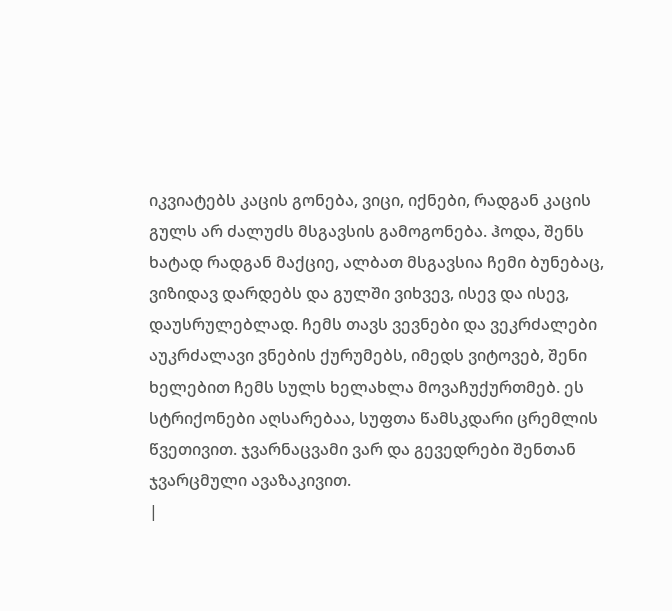იკვიატებს კაცის გონება, ვიცი, იქნები, რადგან კაცის გულს არ ძალუძს მსგავსის გამოგონება. ჰოდა, შენს ხატად რადგან მაქციე, ალბათ მსგავსია ჩემი ბუნებაც, ვიზიდავ დარდებს და გულში ვიხვევ, ისევ და ისევ, დაუსრულებლად. ჩემს თავს ვევნები და ვეკრძალები აუკრძალავი ვნების ქურუმებს, იმედს ვიტოვებ, შენი ხელებით ჩემს სულს ხელახლა მოვაჩუქურთმებ. ეს სტრიქონები აღსარებაა, სუფთა წამსკდარი ცრემლის წვეთივით. ჯვარნაცვამი ვარ და გევედრები შენთან ჯვარცმული ავაზაკივით.
|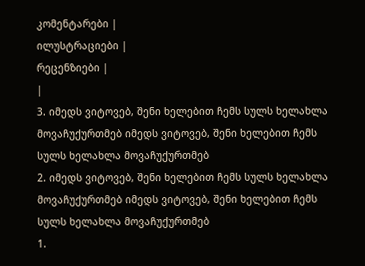კომენტარები |
ილუსტრაციები |
რეცენზიები |
|
3. იმედს ვიტოვებ, შენი ხელებით ჩემს სულს ხელახლა მოვაჩუქურთმებ იმედს ვიტოვებ, შენი ხელებით ჩემს სულს ხელახლა მოვაჩუქურთმებ
2. იმედს ვიტოვებ, შენი ხელებით ჩემს სულს ხელახლა მოვაჩუქურთმებ იმედს ვიტოვებ, შენი ხელებით ჩემს სულს ხელახლა მოვაჩუქურთმებ
1.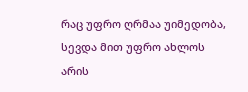რაც უფრო ღრმაა უიმედობა, სევდა მით უფრო ახლოს არის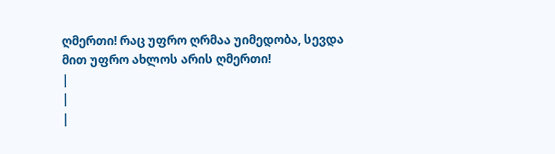ღმერთი! რაც უფრო ღრმაა უიმედობა, სევდა მით უფრო ახლოს არის ღმერთი!
|
|
|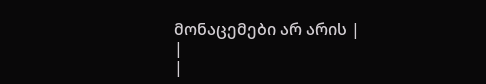მონაცემები არ არის |
|
|